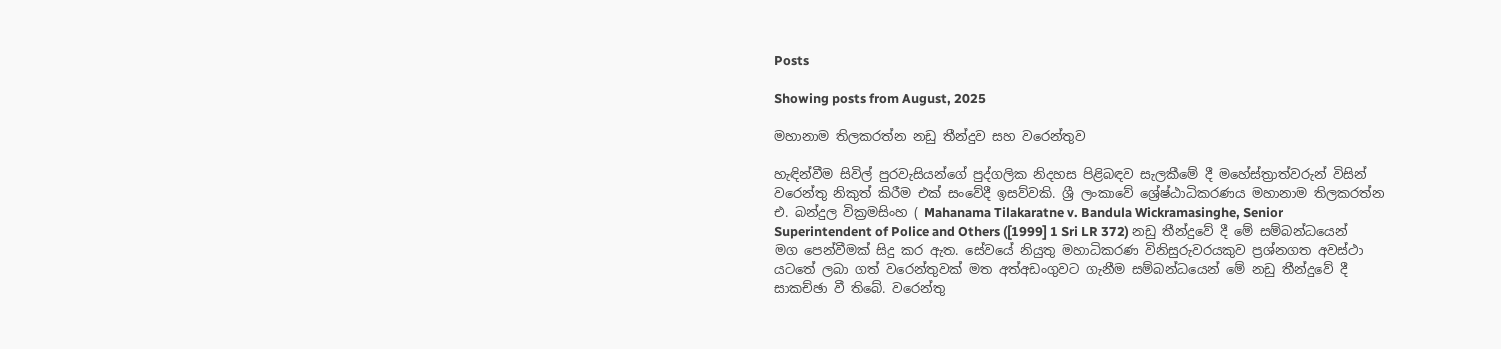Posts

Showing posts from August, 2025

මහානාම තිලකරත්න නඩු තීන්දුව සහ වරෙන්තුව

හැඳින්වීම සිවිල් පුරවැසියන්ගේ පුද්ගලික නිදහස පිළිබඳව සැලකීමේ දී මහේස්ත්‍රාත්වරුන් විසින් වරෙන්තු නිකුත් කිරීම එක් සංවේදී ඉසව්වකි. ශ්‍රී ලංකාවේ ශ්‍රේෂ්ඨාධිකරණය මහානාම තිලකරත්න එ. බන්දුල වික්‍රමසිංහ ( Mahanama Tilakaratne v. Bandula Wickramasinghe, Senior Superintendent of Police and Others ([1999] 1 Sri LR 372) නඩු තීන්දුවේ දී මේ සම්බන්ධයෙන් මග පෙන්වීමක් සිදු කර ඇත. සේවයේ නියුතු මහාධිකරණ විනිසුරුවරයකුව ප්‍රශ්නගත අවස්ථා යටතේ ලබා ගත් වරෙන්තුවක් මත අත්අඩංගුවට ගැනීම සම්බන්ධයෙන් මේ නඩු‌ තීන්දුවේ දී සාකච්ඡා වී තිබේ. වරෙන්තු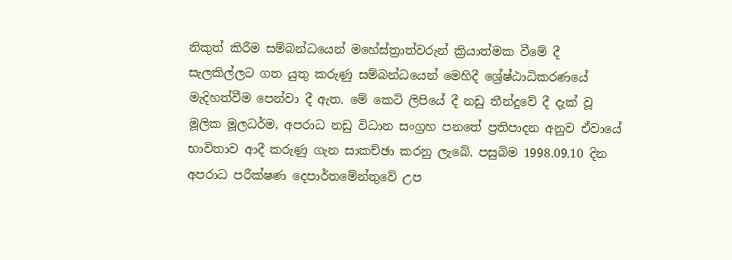නිකුත් කිරීම සම්බන්ධයෙන් මහේස්ත්‍රාත්වරුන් ක්‍රියාත්මක වීමේ දී සැලකිල්ලට ගත යුතු කරුණු සම්බන්ධයෙන් මෙහිදී ශ්‍රේෂ්ඨාධිකරණයේ මැදිහත්වීම පෙන්වා දී ඇත. මේ කෙටි ලිපියේ දී නඩු තීන්දුවේ දී දැක් වූ මූලික මූලධර්ම, අපරාධ නඩු විධාන සංග්‍රහ පනතේ ප්‍රතිපාදන අනුව ඒවායේ භාවිතාව ආදී කරුණු ගැන සාකච්ඡා කරනු ලැබේ. පසුබිම 1998.09.10 දින අපරාධ පරීක්ෂණ දෙපාර්තමේන්තුවේ උප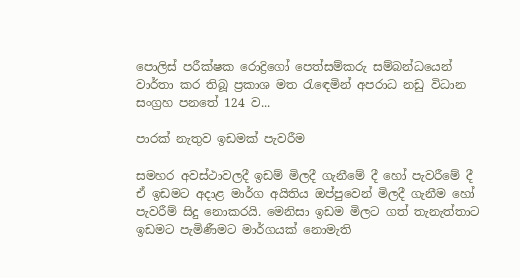පොලිස් පරීක්ෂක රොද්‍රිගෝ පෙත්සම්කරු සම්බන්ධයෙන් වාර්තා කර තිබූ ප්‍රකාශ මත රැඳෙමින් අපරාධ නඩු විධාන සංග්‍රහ පනතේ 124 ව...

පාරක් නැතුව ඉඩමක් පැවරීම

සමහර අවස්ථාවලදී ඉඩම් මිලදී ගැනීමේ දී හෝ පැවරීමේ දී ඒ ඉඩමට අදාළ මාර්ග අයිතිය ඔප්පුවෙන් මිලදී ගැනීම හෝ පැවරීම් සිදු නොකරයි. මෙනිසා ඉඩම මිලට ගත් තැනැත්තාට ඉඩමට පැමිණීමට මාර්ගයක් නොමැති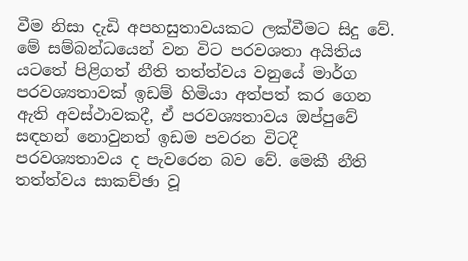වීම නිසා දැඩි අපහසුතාවයකට ලක්වීමට සිදු වේ. මේ සම්බන්ධයෙන් වන විට පරවශතා අයිතිය යටතේ පිළිගත් නීති තත්ත්වය වනුයේ මාර්ග පරවශ්‍යතාවක් ඉඩම් හිමියා අත්පත් කර ගෙන ඇති අවස්ථාවකදී, ඒ පරවශ්‍යතාවය ඔප්පුවේ සඳහන් නොවුනත් ඉඩම පවරන විටදී පරවශ්‍යතාවය ද පැවරෙන බව වේ. මෙකී නීති තත්ත්වය සාකච්ඡා වූ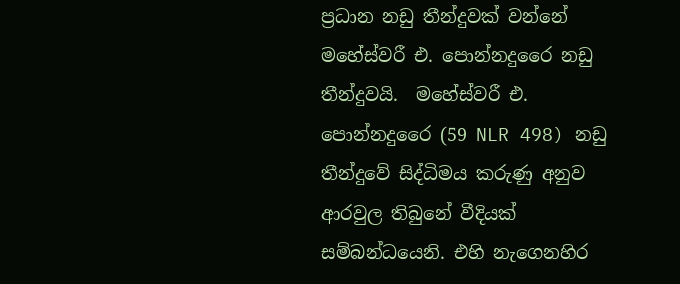ප්‍රධාන නඩු තීන්දුවක් වන්නේ මහේස්වරී එ. පොන්නදුරෛ නඩු තීන්දුවයි.  මහේස්වරී එ. පොන්නදුරෛ (59 NLR 498) නඩු තීන්දුවේ සිද්ධිමය කරුණු අනුව ආරවුල තිබුනේ වීදියක් සම්බන්ධයෙනි. එහි නැගෙනහිර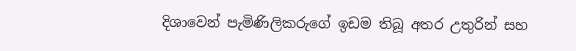දිශාවෙන් පැමිණිලිකරුගේ ඉඩම තිබූ අතර උතුරින් සහ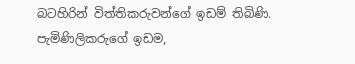බටහිරින් විත්තිකරුවන්ගේ ඉඩම් තිබිණි. පැමිණිලිකරුගේ ඉඩම,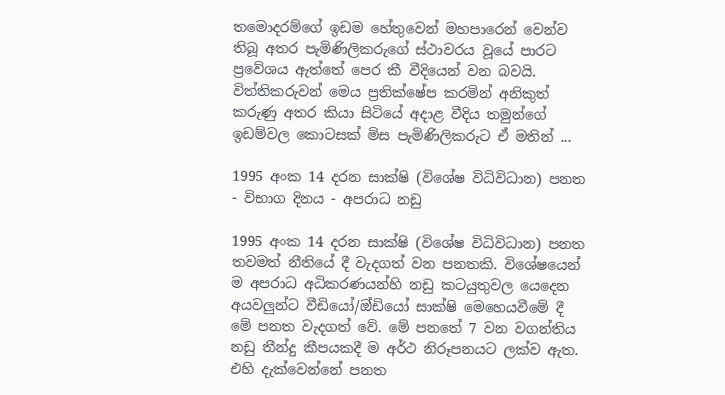තමොදරම්ගේ ඉඩම හේතුවෙන් මහපාරෙන් වෙන්ව තිබූ අතර පැමිණිලිකරුගේ ස්ථාවරය වූයේ පාරට ප්‍රවේශය ඇත්තේ පෙර කී වීදියෙන් වන බවයි. විත්තිකරුවන් මෙය ප්‍රතික්ෂේප කරමින් අනිකුත් කරුණු අතර කියා සිටියේ අදාළ වීදිය තමුන්ගේ ඉඩම්වල කොටසක් මිස පැමිණිලිකරුට ඒ මතින් ...

1995 අංක 14 දරන සාක්ෂි (විශේෂ විධිවිධාන) පනත - විභාග දිනය - අපරාධ නඩු

1995 අංක 14 දරන සාක්ෂි (විශේෂ විධිවිධාන) පනත තවමත් නීතියේ දී වැදගත් වන පනතකි. විශේෂයෙන් ම අපරාධ අධිකරණයන්හි නඩු කටයුතුවල යෙදෙන අයවලුන්ට වීඩියෝ/ඔ්ඩියෝ සාක්ෂි මෙහෙයවීමේ දී මේ පනත වැදගත් වේ. මේ පනතේ 7 වන වගන්තිය නඩු තීන්දු කීපයකදී ම අර්ථ නිරූපනයට ලක්ව ඇත. එහි දැක්වෙන්නේ පනත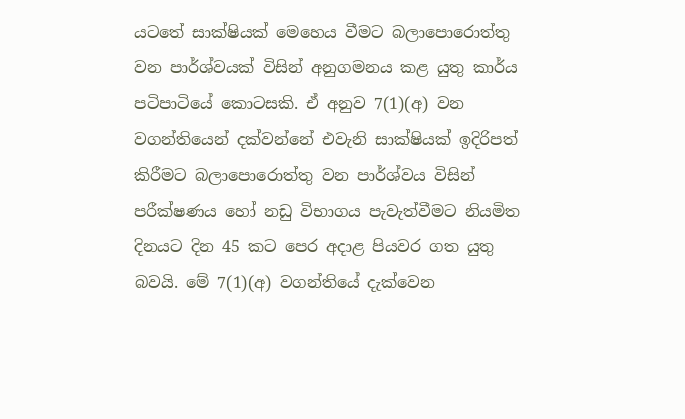යටතේ සාක්ෂියක් මෙහෙය වීමට බලාපොරොත්තු වන පාර්ශ්වයක් විසින් අනුගමනය කළ යුතු කාර්ය පටිපාටියේ කොටසකි. ඒ අනුව 7(1)(අ) වන වගන්තියෙන් දක්වන්නේ එවැනි සාක්ෂියක් ඉදිරිපත් කිරීමට බලාපොරොත්තු වන පාර්ශ්වය විසින් පරීක්ෂණය හෝ නඩු විභාගය පැවැත්වීමට නියමිත දිනයට දින 45 කට පෙර අදාළ පියවර ගත යුතු බවයි. මේ 7(1)(අ) වගන්තියේ දැක්වෙන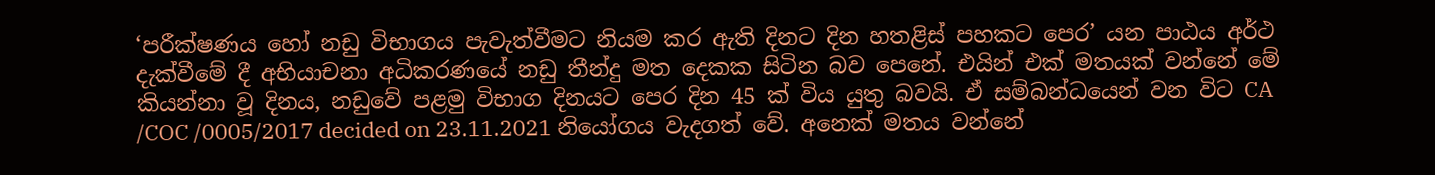‘පරීක්ෂණය හෝ නඩු විභාගය පැවැත්වීමට නියම කර ඇති දිනට දින හතළිස් පහකට පෙර’ යන පාඨය අර්ථ දැක්වීමේ දී අභියාචනා අධිකරණයේ නඩු තීන්දු මත දෙකක සිටින බව පෙනේ. එයින් එක් මතයක් වන්නේ මේ කියන්නා වූ දිනය, නඩුවේ පළමු විභාග දිනයට පෙර දින 45 ක් විය යුතු බවයි. ඒ සම්බන්ධයෙන් වන විට CA /COC /0005/2017 decided on 23.11.2021 නියෝගය වැදගත් වේ. අනෙක් මතය වන්නේ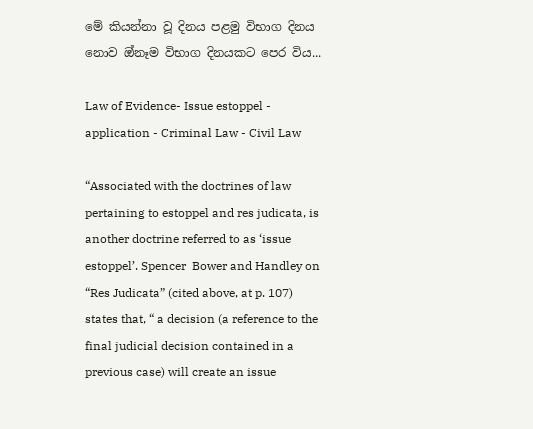මේ කියන්නා වූ දිනය පළමු විභාග දිනය නොව ඔ්නෑම විභාග දිනයකට පෙර විය...

Law of Evidence- Issue estoppel - application - Criminal Law - Civil Law

“Associated with the doctrines of law pertaining to estoppel and res judicata, is another doctrine referred to as ‘issue estoppel’. Spencer  Bower and Handley on “Res Judicata” (cited above, at p. 107) states that, “ a decision (a reference to the final judicial decision contained in a previous case) will create an issue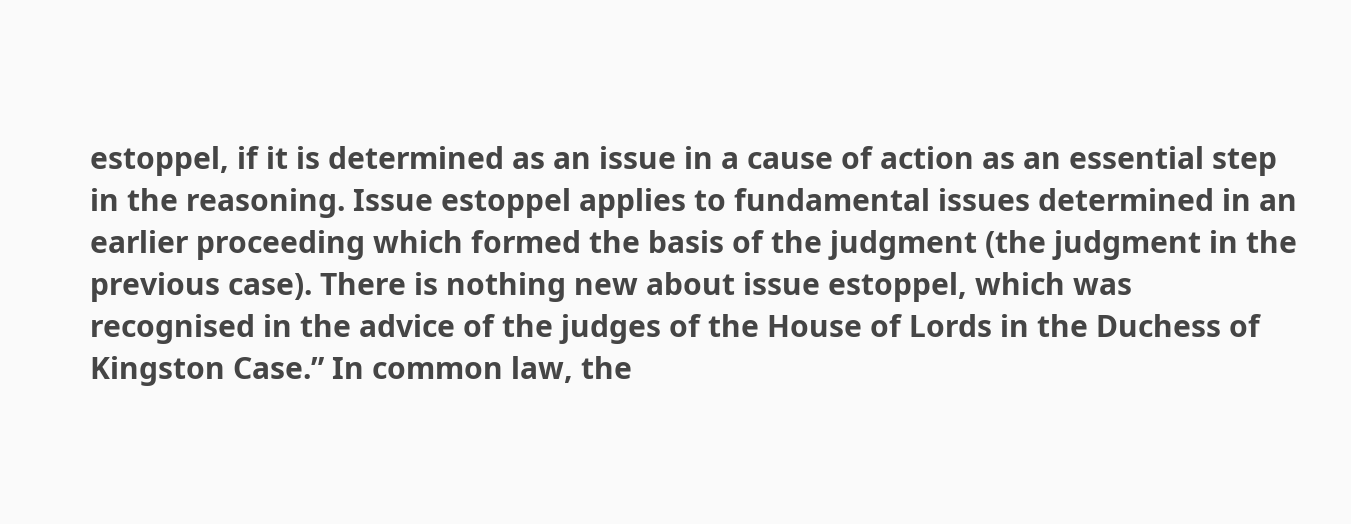estoppel, if it is determined as an issue in a cause of action as an essential step in the reasoning. Issue estoppel applies to fundamental issues determined in an earlier proceeding which formed the basis of the judgment (the judgment in the previous case). There is nothing new about issue estoppel, which was recognised in the advice of the judges of the House of Lords in the Duchess of Kingston Case.” In common law, the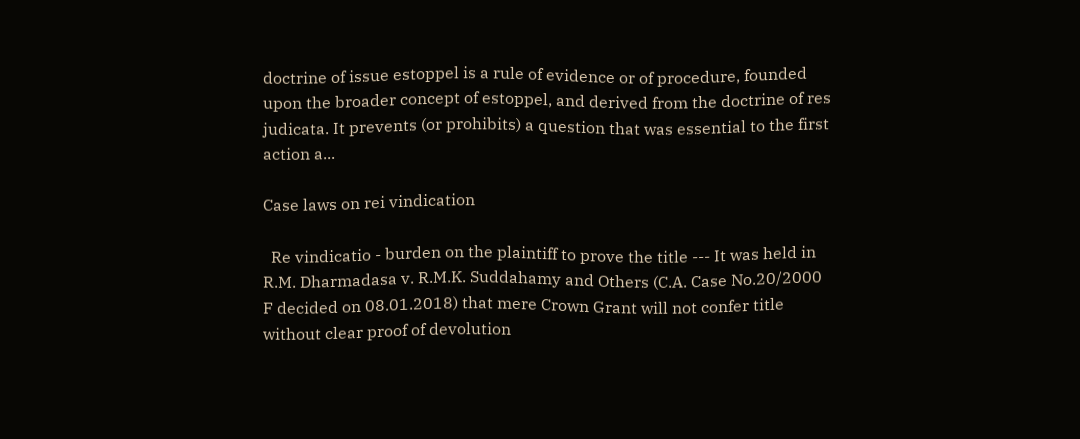doctrine of issue estoppel is a rule of evidence or of procedure, founded upon the broader concept of estoppel, and derived from the doctrine of res judicata. It prevents (or prohibits) a question that was essential to the first action a...

Case laws on rei vindication

  Re vindicatio - burden on the plaintiff to prove the title --- It was held in R.M. Dharmadasa v. R.M.K. Suddahamy and Others (C.A. Case No.20/2000 F decided on 08.01.2018) that mere Crown Grant will not confer title without clear proof of devolution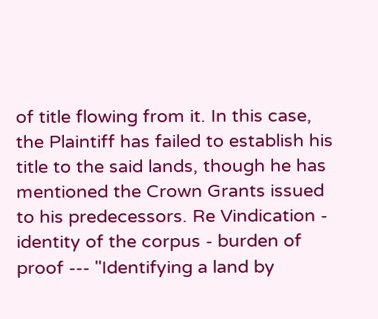of title flowing from it. In this case, the Plaintiff has failed to establish his title to the said lands, though he has mentioned the Crown Grants issued to his predecessors. Re Vindication - identity of the corpus - burden of proof --- "Identifying a land by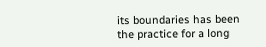its boundaries has been the practice for a long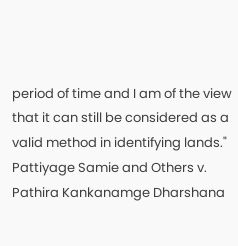period of time and I am of the view that it can still be considered as a valid method in identifying lands." Pattiyage Samie and Others v. Pathira Kankanamge Dharshana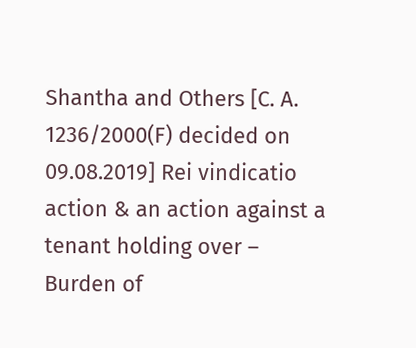Shantha and Others [C. A. 1236/2000(F) decided on 09.08.2019] Rei vindicatio action & an action against a tenant holding over – Burden of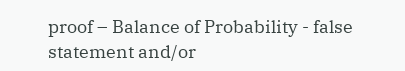proof – Balance of Probability - false statement and/or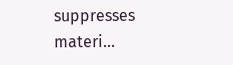suppresses materi...